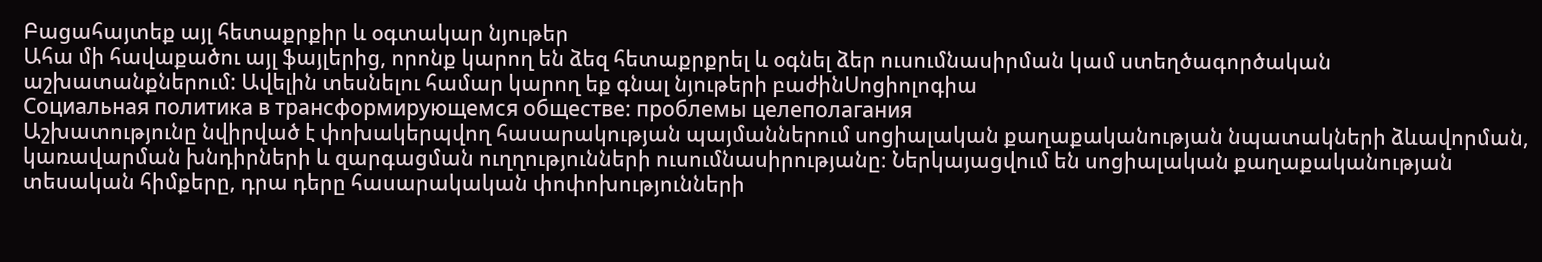Բացահայտեք այլ հետաքրքիր և օգտակար նյութեր
Ահա մի հավաքածու այլ ֆայլերից, որոնք կարող են ձեզ հետաքրքրել և օգնել ձեր ուսումնասիրման կամ ստեղծագործական աշխատանքներում: Ավելին տեսնելու համար կարող եք գնալ նյութերի բաժինՍոցիոլոգիա
Социальная политика в трансформирующемся обществе: проблемы целеполагания
Աշխատությունը նվիրված է փոխակերպվող հասարակության պայմաններում սոցիալական քաղաքականության նպատակների ձևավորման, կառավարման խնդիրների և զարգացման ուղղությունների ուսումնասիրությանը։ Ներկայացվում են սոցիալական քաղաքականության տեսական հիմքերը, դրա դերը հասարակական փոփոխությունների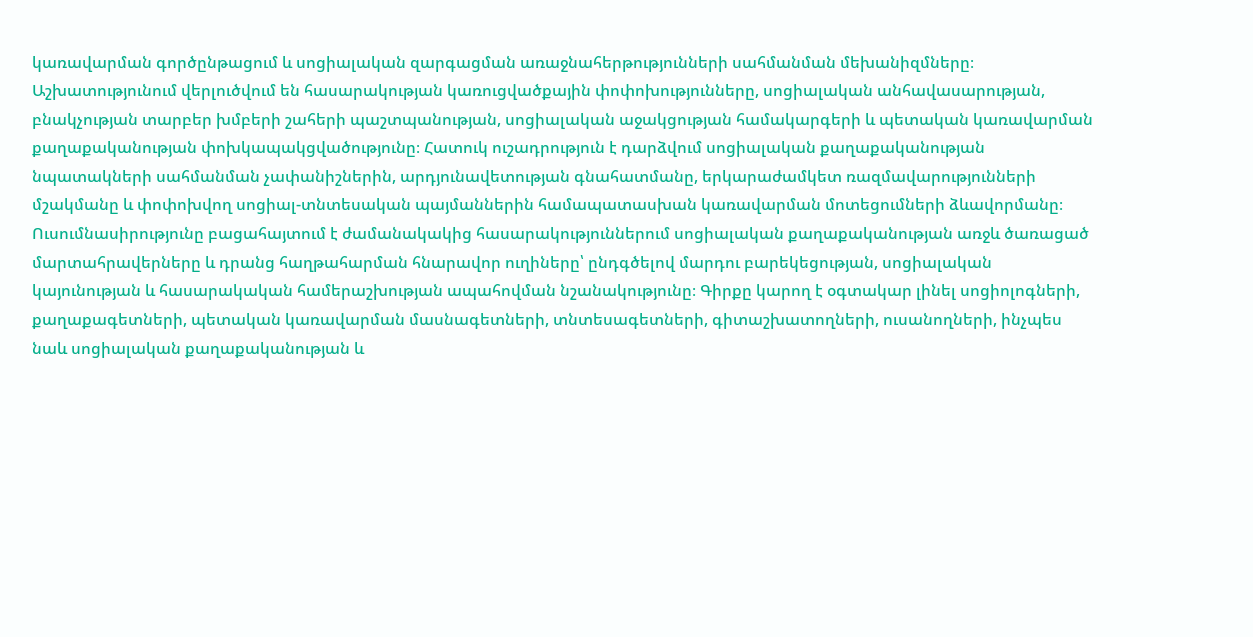կառավարման գործընթացում և սոցիալական զարգացման առաջնահերթությունների սահմանման մեխանիզմները։ Աշխատությունում վերլուծվում են հասարակության կառուցվածքային փոփոխությունները, սոցիալական անհավասարության, բնակչության տարբեր խմբերի շահերի պաշտպանության, սոցիալական աջակցության համակարգերի և պետական կառավարման քաղաքականության փոխկապակցվածությունը։ Հատուկ ուշադրություն է դարձվում սոցիալական քաղաքականության նպատակների սահմանման չափանիշներին, արդյունավետության գնահատմանը, երկարաժամկետ ռազմավարությունների մշակմանը և փոփոխվող սոցիալ-տնտեսական պայմաններին համապատասխան կառավարման մոտեցումների ձևավորմանը։ Ուսումնասիրությունը բացահայտում է ժամանակակից հասարակություններում սոցիալական քաղաքականության առջև ծառացած մարտահրավերները և դրանց հաղթահարման հնարավոր ուղիները՝ ընդգծելով մարդու բարեկեցության, սոցիալական կայունության և հասարակական համերաշխության ապահովման նշանակությունը։ Գիրքը կարող է օգտակար լինել սոցիոլոգների, քաղաքագետների, պետական կառավարման մասնագետների, տնտեսագետների, գիտաշխատողների, ուսանողների, ինչպես նաև սոցիալական քաղաքականության և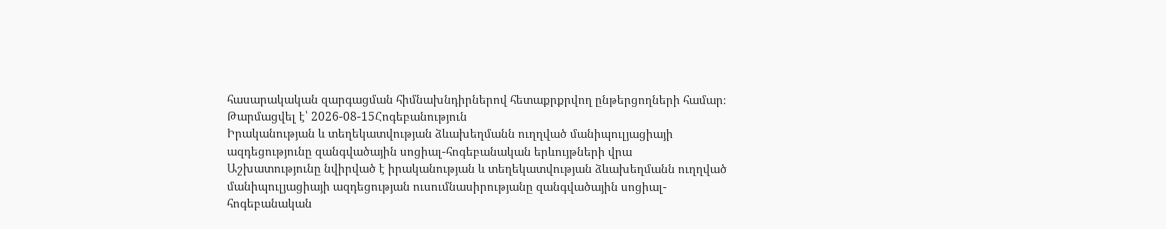հասարակական զարգացման հիմնախնդիրներով հետաքրքրվող ընթերցողների համար։
Թարմացվել է՝ 2026-08-15Հոգեբանություն
Իրականության և տեղեկատվության ձևախեղմանն ուղղված մանիպուլյացիայի ազդեցությունը զանգվածային սոցիալ-հոգեբանական երևույթների վրա
Աշխատությունը նվիրված է իրականության և տեղեկատվության ձևախեղմանն ուղղված մանիպուլյացիայի ազդեցության ուսումնասիրությանը զանգվածային սոցիալ-հոգեբանական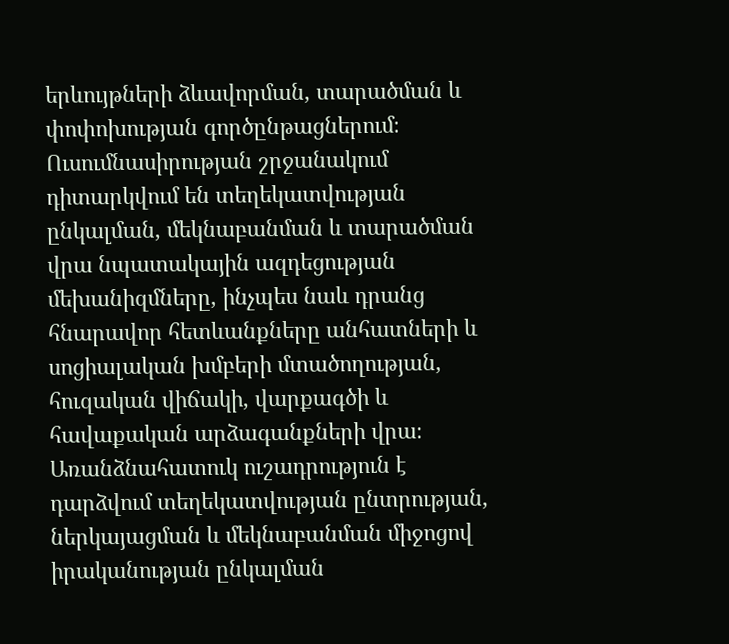երևույթների ձևավորման, տարածման և փոփոխության գործընթացներում։ Ուսումնասիրության շրջանակում դիտարկվում են տեղեկատվության ընկալման, մեկնաբանման և տարածման վրա նպատակային ազդեցության մեխանիզմները, ինչպես նաև դրանց հնարավոր հետևանքները անհատների և սոցիալական խմբերի մտածողության, հուզական վիճակի, վարքագծի և հավաքական արձագանքների վրա։ Առանձնահատուկ ուշադրություն է դարձվում տեղեկատվության ընտրության, ներկայացման և մեկնաբանման միջոցով իրականության ընկալման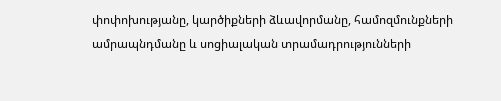փոփոխությանը, կարծիքների ձևավորմանը, համոզմունքների ամրապնդմանը և սոցիալական տրամադրությունների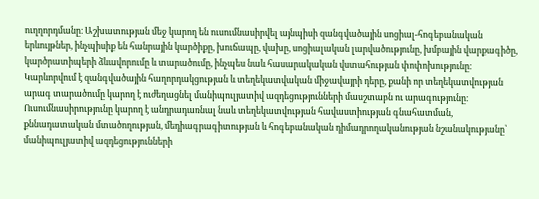ուղղորդմանը։ Աշխատության մեջ կարող են ուսումնասիրվել այնպիսի զանգվածային սոցիալ-հոգեբանական երևույթներ, ինչպիսիք են հանրային կարծիքը, խուճապը, վախը, սոցիալական լարվածությունը, խմբային վարքագիծը, կարծրատիպերի ձևավորումը և տարածումը, ինչպես նաև հասարակական վստահության փոփոխությունը։ Կարևորվում է զանգվածային հաղորդակցության և տեղեկատվական միջավայրի դերը, քանի որ տեղեկատվության արագ տարածումը կարող է ուժեղացնել մանիպուլյատիվ ազդեցությունների մասշտաբն ու արագությունը։ Ուսումնասիրությունը կարող է անդրադառնալ նաև տեղեկատվության հավաստիության գնահատման, քննադատական մտածողության, մեդիագրագիտության և հոգեբանական դիմադրողականության նշանակությանը՝ մանիպուլյատիվ ազդեցությունների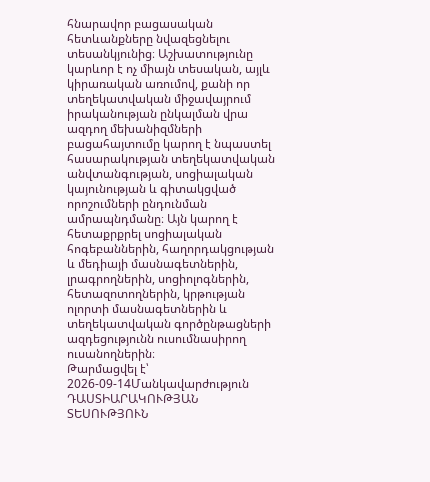հնարավոր բացասական հետևանքները նվազեցնելու տեսանկյունից։ Աշխատությունը կարևոր է ոչ միայն տեսական, այլև կիրառական առումով, քանի որ տեղեկատվական միջավայրում իրականության ընկալման վրա ազդող մեխանիզմների բացահայտումը կարող է նպաստել հասարակության տեղեկատվական անվտանգության, սոցիալական կայունության և գիտակցված որոշումների ընդունման ամրապնդմանը։ Այն կարող է հետաքրքրել սոցիալական հոգեբաններին, հաղորդակցության և մեդիայի մասնագետներին, լրագրողներին, սոցիոլոգներին, հետազոտողներին, կրթության ոլորտի մասնագետներին և տեղեկատվական գործընթացների ազդեցությունն ուսումնասիրող ուսանողներին։
Թարմացվել է՝ 2026-09-14Մանկավարժություն
ԴԱՍՏԻԱՐԱԿՈՒԹՅԱՆ ՏԵՍՈՒԹՅՈՒՆ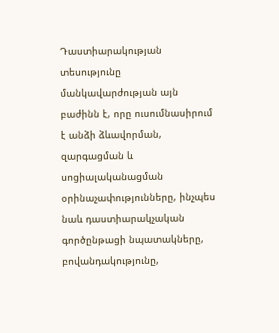Դաստիարակության տեսությունը մանկավարժության այն բաժինն է, որը ուսումնասիրում է անձի ձևավորման, զարգացման և սոցիալականացման օրինաչափությունները, ինչպես նաև դաստիարակչական գործընթացի նպատակները, բովանդակությունը,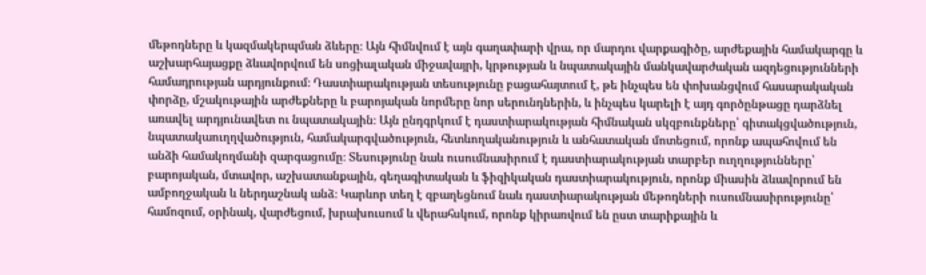մեթոդները և կազմակերպման ձևերը։ Այն հիմնվում է այն գաղափարի վրա, որ մարդու վարքագիծը, արժեքային համակարգը և աշխարհայացքը ձևավորվում են սոցիալական միջավայրի, կրթության և նպատակային մանկավարժական ազդեցությունների համադրության արդյունքում։ Դաստիարակության տեսությունը բացահայտում է, թե ինչպես են փոխանցվում հասարակական փորձը, մշակութային արժեքները և բարոյական նորմերը նոր սերունդներին, և ինչպես կարելի է այդ գործընթացը դարձնել առավել արդյունավետ ու նպատակային։ Այն ընդգրկում է դաստիարակության հիմնական սկզբունքները՝ գիտակցվածություն, նպատակաուղղվածություն, համակարգվածություն, հետևողականություն և անհատական մոտեցում, որոնք ապահովում են անձի համակողմանի զարգացումը։ Տեսությունը նաև ուսումնասիրում է դաստիարակության տարբեր ուղղությունները՝ բարոյական, մտավոր, աշխատանքային, գեղագիտական և ֆիզիկական դաստիարակություն, որոնք միասին ձևավորում են ամբողջական և ներդաշնակ անձ։ Կարևոր տեղ է զբաղեցնում նաև դաստիարակության մեթոդների ուսումնասիրությունը՝ համոզում, օրինակ, վարժեցում, խրախուսում և վերահսկում, որոնք կիրառվում են ըստ տարիքային և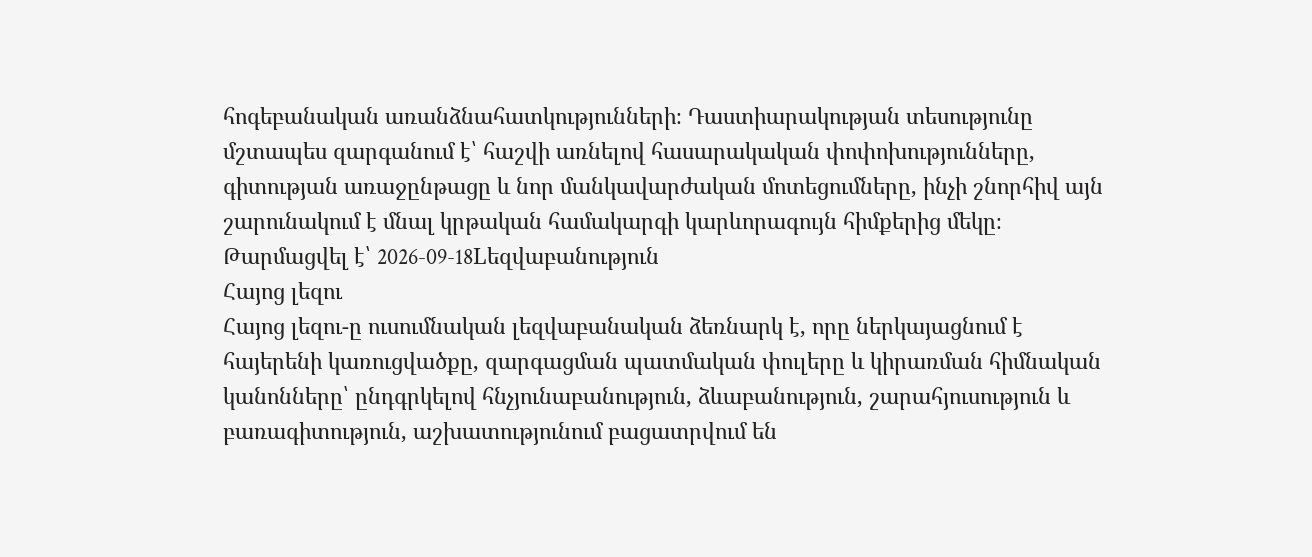հոգեբանական առանձնահատկությունների։ Դաստիարակության տեսությունը մշտապես զարգանում է՝ հաշվի առնելով հասարակական փոփոխությունները, գիտության առաջընթացը և նոր մանկավարժական մոտեցումները, ինչի շնորհիվ այն շարունակում է մնալ կրթական համակարգի կարևորագույն հիմքերից մեկը։
Թարմացվել է՝ 2026-09-18Lեզվաբանություն
Հայոց լեզու
Հայոց լեզու-ը ուսումնական լեզվաբանական ձեռնարկ է, որը ներկայացնում է հայերենի կառուցվածքը, զարգացման պատմական փուլերը և կիրառման հիմնական կանոնները՝ ընդգրկելով հնչյունաբանություն, ձևաբանություն, շարահյուսություն և բառագիտություն, աշխատությունում բացատրվում են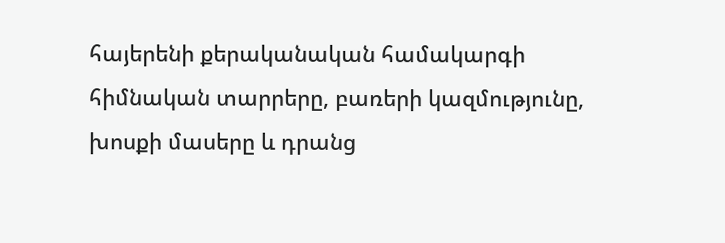հայերենի քերականական համակարգի հիմնական տարրերը, բառերի կազմությունը, խոսքի մասերը և դրանց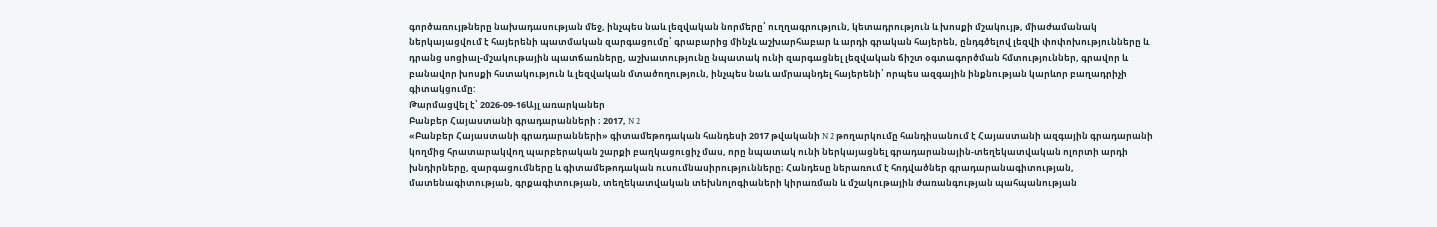գործառույթները նախադասության մեջ, ինչպես նաև լեզվական նորմերը՝ ուղղագրություն, կետադրություն և խոսքի մշակույթ, միաժամանակ ներկայացվում է հայերենի պատմական զարգացումը՝ գրաբարից մինչև աշխարհաբար և արդի գրական հայերեն, ընդգծելով լեզվի փոփոխությունները և դրանց սոցիալ-մշակութային պատճառները, աշխատությունը նպատակ ունի զարգացնել լեզվական ճիշտ օգտագործման հմտություններ, գրավոր և բանավոր խոսքի հստակություն և լեզվական մտածողություն, ինչպես նաև ամրապնդել հայերենի՝ որպես ազգային ինքնության կարևոր բաղադրիչի գիտակցումը:
Թարմացվել է՝ 2026-09-16Այլ առարկաներ
Բանբեր Հայաստանի գրադարանների ։ 2017, N 2
«Բանբեր Հայաստանի գրադարանների» գիտամեթոդական հանդեսի 2017 թվականի N 2 թողարկումը հանդիսանում է Հայաստանի ազգային գրադարանի կողմից հրատարակվող պարբերական շարքի բաղկացուցիչ մաս, որը նպատակ ունի ներկայացնել գրադարանային-տեղեկատվական ոլորտի արդի խնդիրները, զարգացումները և գիտամեթոդական ուսումնասիրությունները։ Հանդեսը ներառում է հոդվածներ գրադարանագիտության, մատենագիտության, գրքագիտության, տեղեկատվական տեխնոլոգիաների կիրառման և մշակութային ժառանգության պահպանության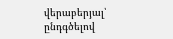վերաբերյալ՝ ընդգծելով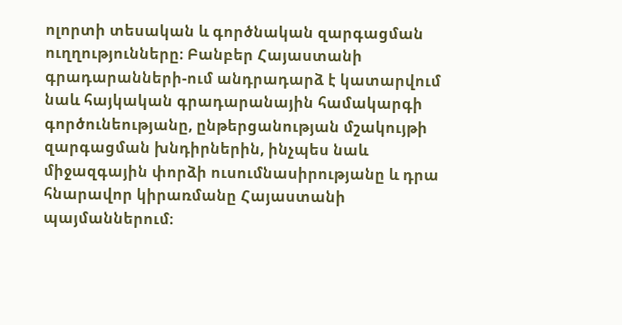ոլորտի տեսական և գործնական զարգացման ուղղությունները։ Բանբեր Հայաստանի գրադարանների-ում անդրադարձ է կատարվում նաև հայկական գրադարանային համակարգի գործունեությանը, ընթերցանության մշակույթի զարգացման խնդիրներին, ինչպես նաև միջազգային փորձի ուսումնասիրությանը և դրա հնարավոր կիրառմանը Հայաստանի պայմաններում։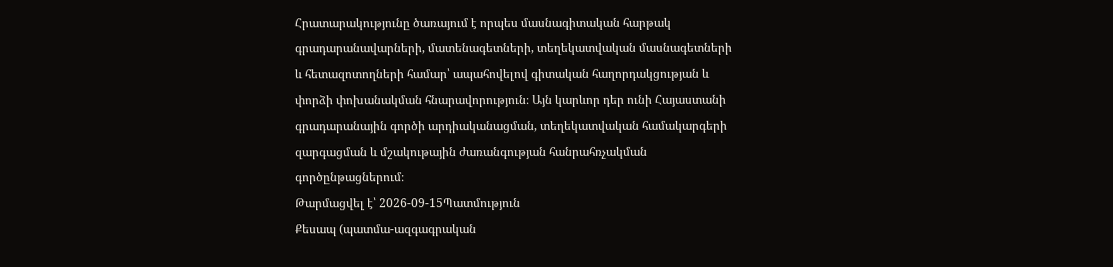Հրատարակությունը ծառայում է որպես մասնագիտական հարթակ գրադարանավարների, մատենագետների, տեղեկատվական մասնագետների և հետազոտողների համար՝ ապահովելով գիտական հաղորդակցության և փորձի փոխանակման հնարավորություն։ Այն կարևոր դեր ունի Հայաստանի գրադարանային գործի արդիականացման, տեղեկատվական համակարգերի զարգացման և մշակութային ժառանգության հանրահռչակման գործընթացներում։
Թարմացվել է՝ 2026-09-15Պատմություն
Քեսապ (պատմա-ազգագրական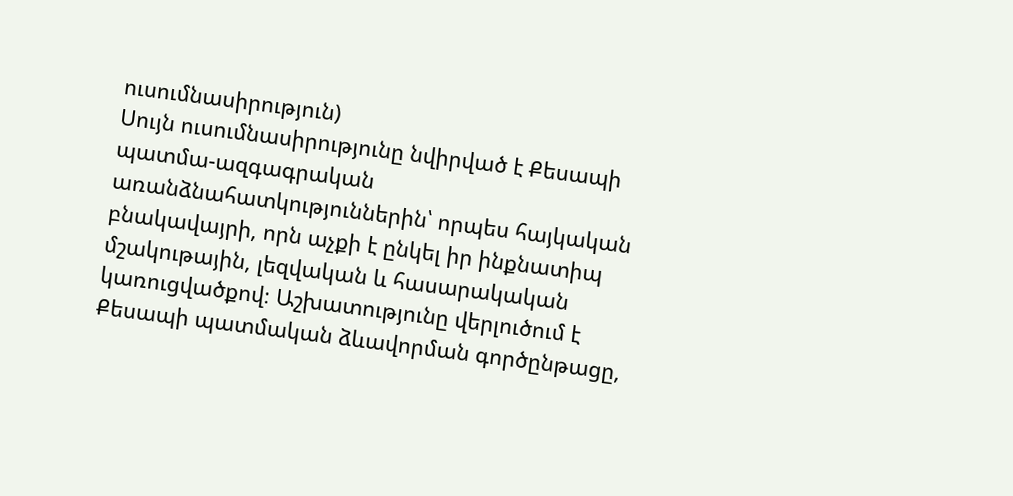ուսումնասիրություն)
Սույն ուսումնասիրությունը նվիրված է Քեսապի պատմա-ազգագրական առանձնահատկություններին՝ որպես հայկական բնակավայրի, որն աչքի է ընկել իր ինքնատիպ մշակութային, լեզվական և հասարակական կառուցվածքով։ Աշխատությունը վերլուծում է Քեսապի պատմական ձևավորման գործընթացը,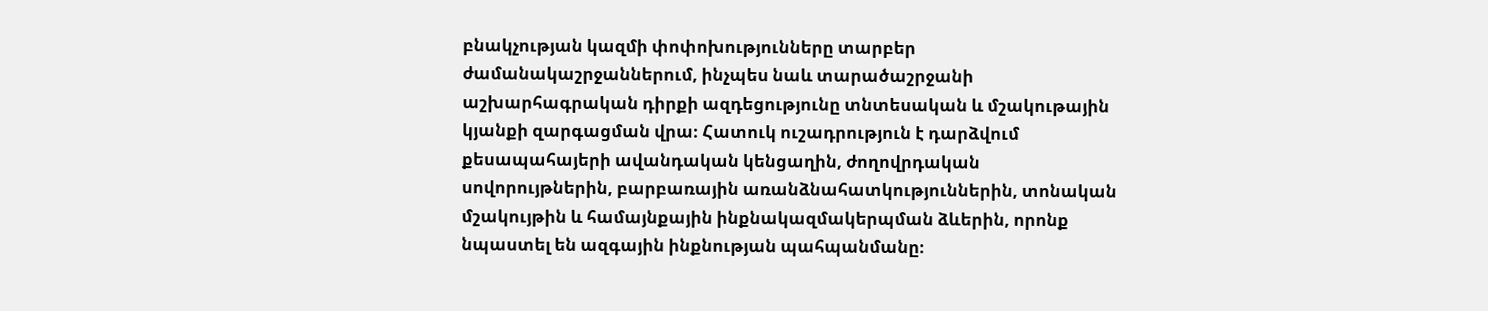բնակչության կազմի փոփոխությունները տարբեր ժամանակաշրջաններում, ինչպես նաև տարածաշրջանի աշխարհագրական դիրքի ազդեցությունը տնտեսական և մշակութային կյանքի զարգացման վրա։ Հատուկ ուշադրություն է դարձվում քեսապահայերի ավանդական կենցաղին, ժողովրդական սովորույթներին, բարբառային առանձնահատկություններին, տոնական մշակույթին և համայնքային ինքնակազմակերպման ձևերին, որոնք նպաստել են ազգային ինքնության պահպանմանը։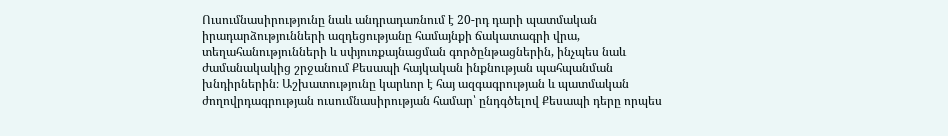Ուսումնասիրությունը նաև անդրադառնում է 20-րդ դարի պատմական իրադարձությունների ազդեցությանը համայնքի ճակատագրի վրա, տեղահանությունների և սփյուռքայնացման գործընթացներին, ինչպես նաև ժամանակակից շրջանում Քեսապի հայկական ինքնության պահպանման խնդիրներին։ Աշխատությունը կարևոր է հայ ազգագրության և պատմական ժողովրդագրության ուսումնասիրության համար՝ ընդգծելով Քեսապի դերը որպես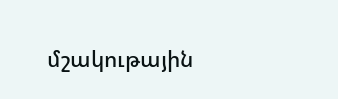մշակութային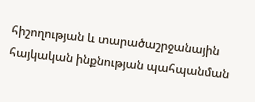հիշողության և տարածաշրջանային հայկական ինքնության պահպանման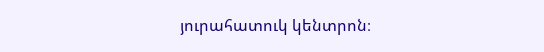յուրահատուկ կենտրոն։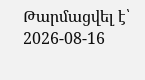Թարմացվել է՝ 2026-08-16